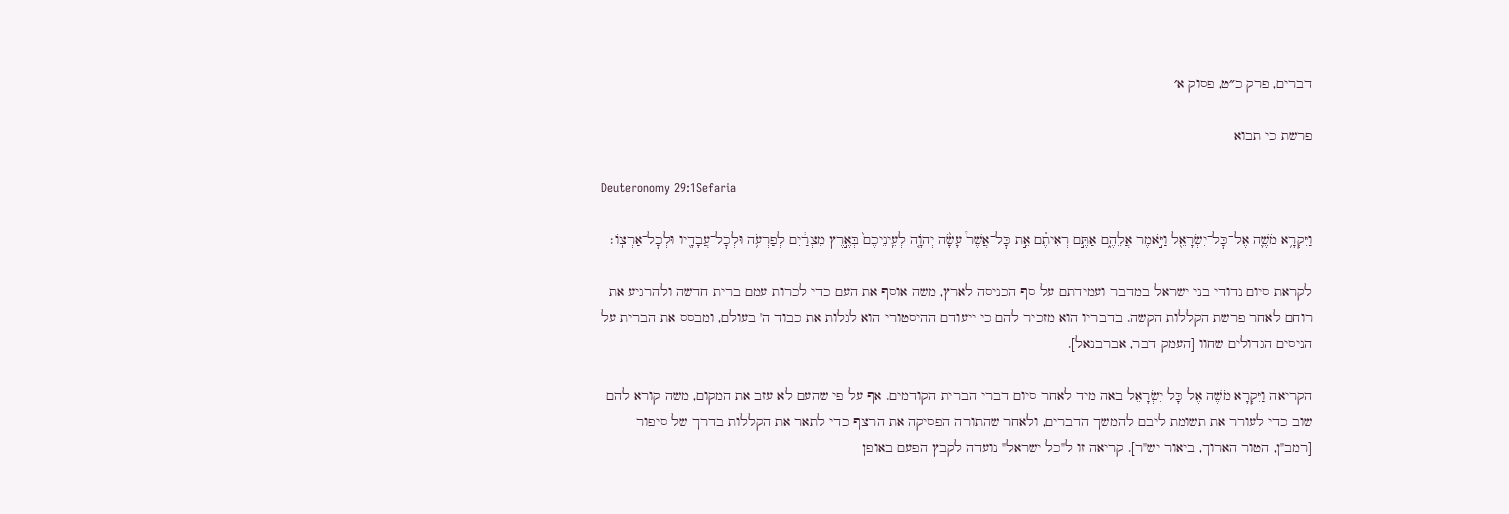דברים, פרק כ״ט, פסוק א׳

פרשת כי תבוא

Deuteronomy 29:1Sefaria

וַיִּקְרָ֥א מֹשֶׁ֛ה אֶל־כׇּל־יִשְׂרָאֵ֖ל וַיֹּ֣אמֶר אֲלֵהֶ֑ם אַתֶּ֣ם רְאִיתֶ֗ם אֵ֣ת כׇּל־אֲשֶׁר֩ עָשָׂ֨ה יְהֹוָ֤ה לְעֵֽינֵיכֶם֙ בְּאֶ֣רֶץ מִצְרַ֔יִם לְפַרְעֹ֥ה וּלְכׇל־עֲבָדָ֖יו וּלְכׇל־אַרְצֽוֹ׃

לקראת סיום נדודי בני ישראל במדבר ועמידתם על סף הכניסה לארץ, משה אוסף את העם כדי לכרות עמם ברית חדשה ולהרגיע את רוחם לאחר פרשת הקללות הקשה. בדבריו הוא מזכיר להם כי ייעודם ההיסטורי הוא לגלות את כבוד ה' בעולם, ומבסס את הברית על הניסים הגדולים שחוו [העמק דבר, אברבנאל].

הקריאה וַיִּקְרָא מֹשֶׁה אֶל כָּל יִשְׂרָאֵל באה מיד לאחר סיום דברי הברית הקודמים. אף על פי שהעם לא עזב את המקום, משה קורא להם שוב כדי לעורר את תשומת ליבם להמשך הדברים, ולאחר שהתורה הפסיקה את הרצף כדי לתאר את הקללות בדרך של סיפור [רמב"ן, הטור הארוך, ביאור יש"ר]. קריאה זו ל"כל ישראל" נועדה לקבץ הפעם באופן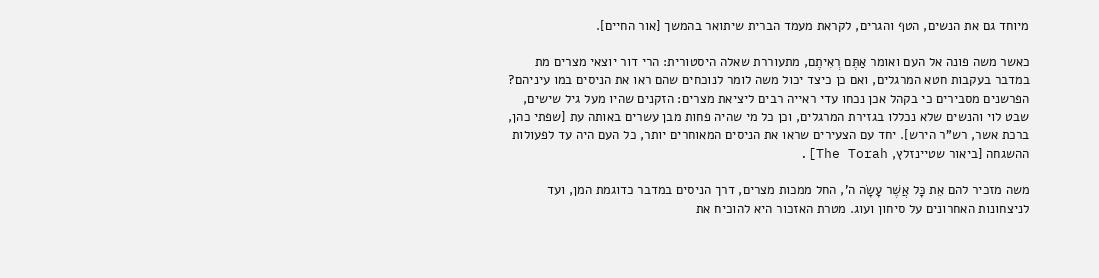מיוחד גם את הנשים, הטף והגרים, לקראת מעמד הברית שיתואר בהמשך [אור החיים].

כאשר משה פונה אל העם ואומר אַתֶּם רְאִיתֶם, מתעוררת שאלה היסטורית: הרי דור יוצאי מצרים מת במדבר בעקבות חטא המרגלים, ואם כן כיצד יכול משה לומר לנוכחים שהם ראו את הניסים במו עיניהם? הפרשנים מסבירים כי בקהל אכן נכחו עדי ראייה רבים ליציאת מצרים: הזקנים שהיו מעל גיל שישים, שבט לוי והנשים שלא נכללו בגזירת המרגלים, וכן כל מי שהיה פחות מבן עשרים באותה עת [שפתי כהן, ברכת אשר, רש"ר הירש]. יחד עם הצעירים שראו את הניסים המאוחרים יותר, כל העם היה עד לפעולות ההשגחה [ביאור שטיינזלץ, The Torah].

משה מזכיר להם אֵת כָּל אֲשֶׁר עָשָׂה ה', החל ממכות מצרים, דרך הניסים במדבר כדוגמת המן, ועד לניצחונות האחרונים על סיחון ועוג. מטרת האזכור היא להוכיח את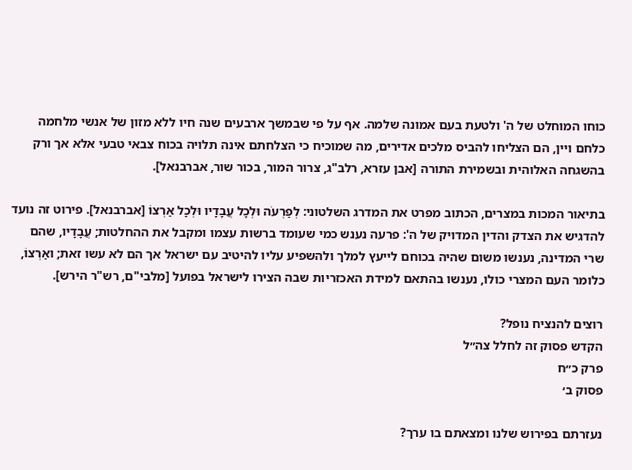כוחו המוחלט של ה' ולטעת בעם אמונה שלמה. אף על פי שבמשך ארבעים שנה חיו ללא מזון של אנשי מלחמה כלחם ויין, הם הצליחו להביס מלכים אדירים, מה שמוכיח כי הצלחתם אינה תלויה בכוח צבאי טבעי אלא אך ורק בהשגחה האלוהית ובשמירת התורה [אבן עזרא, רלב"ג, צרור המור, בכור שור, אברבנאל].

בתיאור המכות במצרים, הכתוב מפרט את המדרג השלטוני: לְפַרְעֹה וּלְכָל עֲבָדָיו וּלְכָל אַרְצוֹ [אברבנאל]. פירוט זה נועד להדגיש את הצדק והדין המדויק של ה': פרעה נענש כמי שעומד ברשות עצמו ומקבל את ההחלטות; עֲבָדָיו, שהם שרי המדינה, נענשו משום שהיה בכוחם לייעץ למלך ולהשפיע עליו להיטיב עם ישראל אך הם לא עשו זאת; ואַרְצוֹ, כלומר העם המצרי כולו, נענשו בהתאם למידת האכזריות שבה הצירו לישראל בפועל [מלבי"ם, רש"ר הירש].

רוצים להנציח נופל?
הקדש פסוק זה לחלל צה״ל
פרק כ״ח
פסוק ב׳

נעזרתם בפירוש שלנו ומצאתם בו ערך?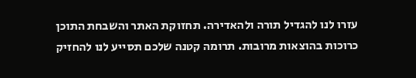עזרו לנו להגדיל תורה ולהאדירה. תחזוקת האתר והשבחת התוכן כרוכות בהוצאות מרובות. תרומה קטנה שלכם תסייע לנו להחזיק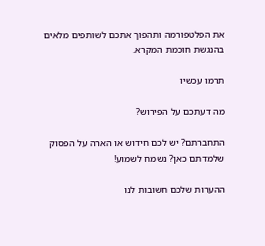את הפלטפורמה ותהפוך אתכם לשותפים מלאים בהנגשת חוכמת המקרא.

תרמו עכשיו

מה דעתכם על הפירוש?

התחברתם? יש לכם חידוש או הארה על הפסוק שלמדתם כאן? נשמח לשמוע!

ההערות שלכם חשובות לנו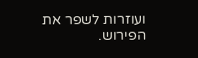ועוזרות לשפר את הפירוש.